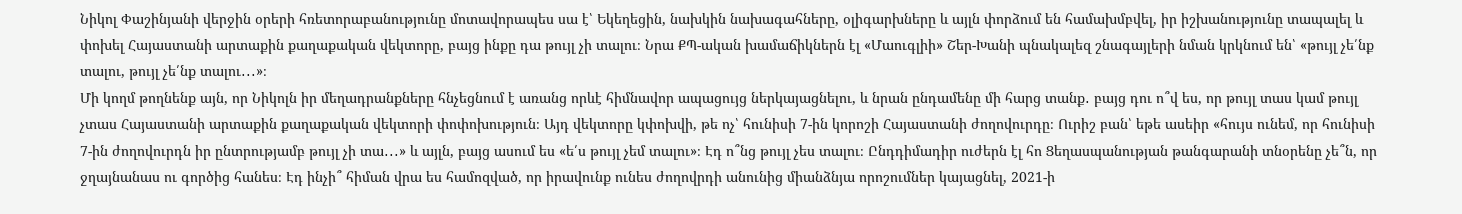Նիկոլ Փաշինյանի վերջին օրերի հռետորաբանությունը մոտավորապես սա է՝ Եկեղեցին, նախկին նախագահները, օլիգարխները և այլն փորձում են համախմբվել, իր իշխանությունը տապալել և փոխել Հայաստանի արտաքին քաղաքական վեկտորը, բայց ինքը դա թույլ չի տալու։ Նրա ՔՊ-ական խամաճիկներն էլ «Մաուգլիի» Շեր-Խանի պնակալեզ շնագայլերի նման կրկնում են՝ «թույլ չե՛նք տալու, թույլ չե՛նք տալու․․․»։
Մի կողմ թողնենք այն, որ Նիկոլն իր մեղադրանքները հնչեցնում է առանց որևէ հիմնավոր ապացույց ներկայացնելու, և նրան ընդամենը մի հարց տանք․ բայց դու ո՞վ ես, որ թույլ տաս կամ թույլ չտաս Հայաստանի արտաքին քաղաքական վեկտորի փոփոխություն։ Այդ վեկտորը կփոխվի, թե ոչ՝ հունիսի 7-ին կորոշի Հայաստանի ժողովուրդը։ Ուրիշ բան՝ եթե ասեիր «հույս ունեմ, որ հունիսի 7-ին ժողովուրդն իր ընտրությամբ թույլ չի տա․․․» և այլն, բայց ասում ես «ե՛ս թույլ չեմ տալու»։ Էդ ո՞նց թույլ չես տալու։ Ընդդիմադիր ուժերն էլ հո Ցեղասպանության թանգարանի տնօրենը չե՞ն, որ ջղայնանաս ու գործից հանես։ Էդ ինչի՞ հիման վրա ես համոզված, որ իրավունք ունես ժողովրդի անունից միանձնյա որոշումներ կայացնել, 2021-ի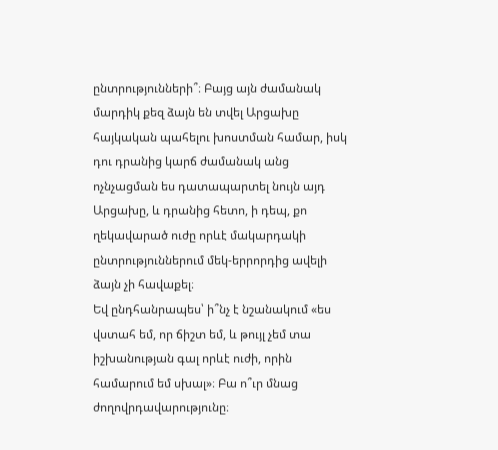ընտրությունների՞։ Բայց այն ժամանակ մարդիկ քեզ ձայն են տվել Արցախը հայկական պահելու խոստման համար, իսկ դու դրանից կարճ ժամանակ անց ոչնչացման ես դատապարտել նույն այդ Արցախը, և դրանից հետո, ի դեպ, քո ղեկավարած ուժը որևէ մակարդակի ընտրություններում մեկ-երրորդից ավելի ձայն չի հավաքել։
Եվ ընդհանրապես՝ ի՞նչ է նշանակում «ես վստահ եմ, որ ճիշտ եմ, և թույլ չեմ տա իշխանության գալ որևէ ուժի, որին համարում եմ սխալ»։ Բա ո՞ւր մնաց ժողովրդավարությունը։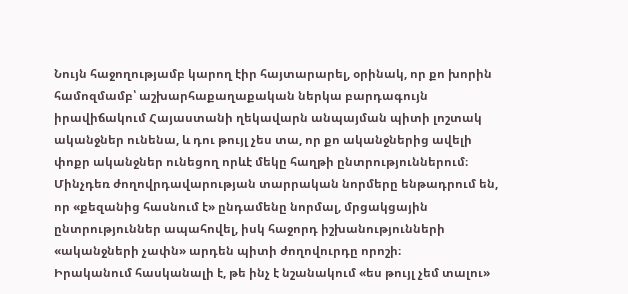Նույն հաջողությամբ կարող էիր հայտարարել, օրինակ, որ քո խորին համոզմամբ՝ աշխարհաքաղաքական ներկա բարդագույն իրավիճակում Հայաստանի ղեկավարն անպայման պիտի լոշտակ ականջներ ունենա, և դու թույլ չես տա, որ քո ականջներից ավելի փոքր ականջներ ունեցող որևէ մեկը հաղթի ընտրություններում։ Մինչդեռ ժողովրդավարության տարրական նորմերը ենթադրում են, որ «քեզանից հասնում է» ընդամենը նորմալ, մրցակցային ընտրություններ ապահովել, իսկ հաջորդ իշխանությունների «ականջների չափն» արդեն պիտի ժողովուրդը որոշի։
Իրականում հասկանալի է, թե ինչ է նշանակում «ես թույլ չեմ տալու»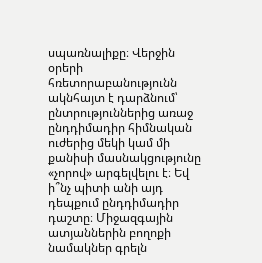սպառնալիքը։ Վերջին օրերի հռետորաբանությունն ակնհայտ է դարձնում՝ ընտրություններից առաջ ընդդիմադիր հիմնական ուժերից մեկի կամ մի քանիսի մասնակցությունը «չորով» արգելվելու է։ Եվ ի՞նչ պիտի անի այդ դեպքում ընդդիմադիր դաշտը։ Միջազգային ատյաններին բողոքի նամակներ գրելն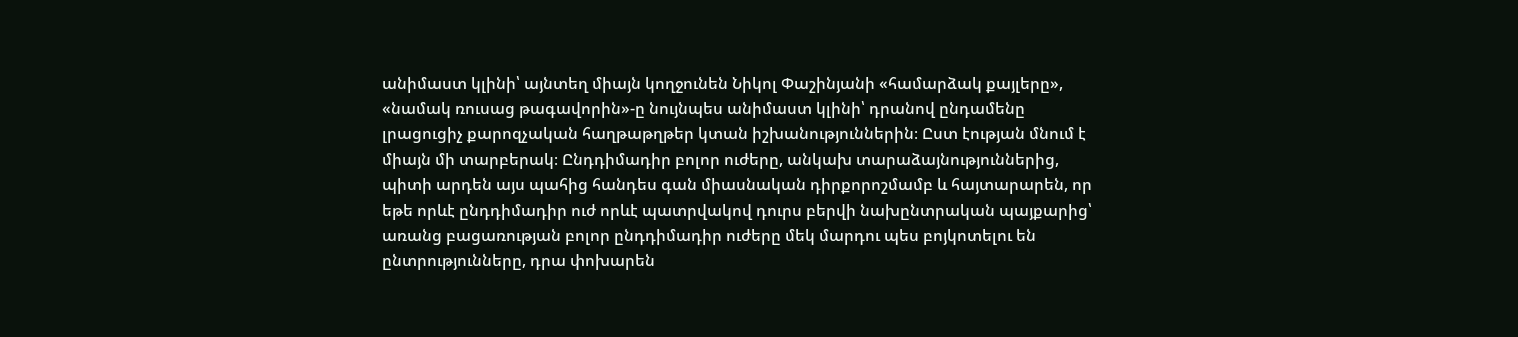անիմաստ կլինի՝ այնտեղ միայն կողջունեն Նիկոլ Փաշինյանի «համարձակ քայլերը», «նամակ ռուսաց թագավորին»-ը նույնպես անիմաստ կլինի՝ դրանով ընդամենը լրացուցիչ քարոզչական հաղթաթղթեր կտան իշխանություններին։ Ըստ էության մնում է միայն մի տարբերակ։ Ընդդիմադիր բոլոր ուժերը, անկախ տարաձայնություններից, պիտի արդեն այս պահից հանդես գան միասնական դիրքորոշմամբ և հայտարարեն, որ եթե որևէ ընդդիմադիր ուժ որևէ պատրվակով դուրս բերվի նախընտրական պայքարից՝ առանց բացառության բոլոր ընդդիմադիր ուժերը մեկ մարդու պես բոյկոտելու են ընտրությունները, դրա փոխարեն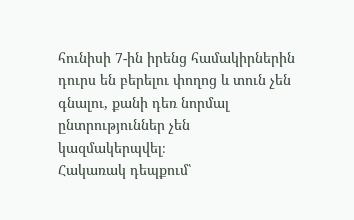հունիսի 7-ին իրենց համակիրներին դուրս են բերելու փողոց և տուն չեն գնալու, քանի դեռ նորմալ ընտրություններ չեն կազմակերպվել։
Հակառակ դեպքում՝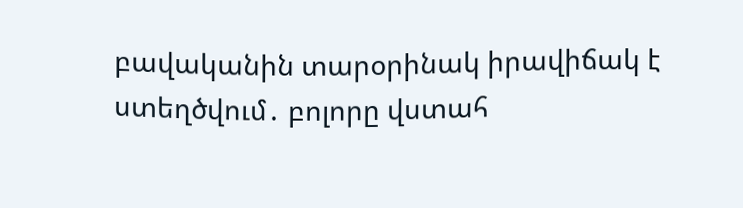բավականին տարօրինակ իրավիճակ է ստեղծվում․ բոլորը վստահ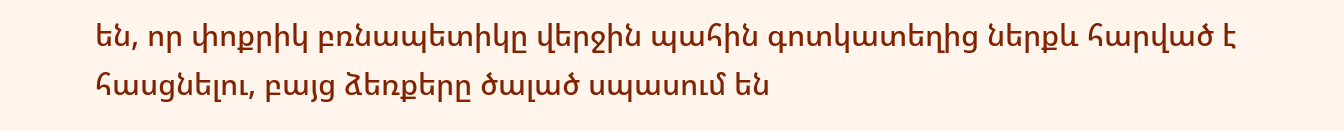են, որ փոքրիկ բռնապետիկը վերջին պահին գոտկատեղից ներքև հարված է հասցնելու, բայց ձեռքերը ծալած սպասում են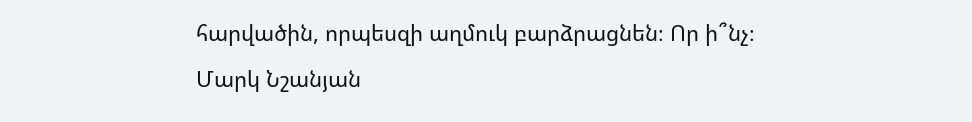հարվածին, որպեսզի աղմուկ բարձրացնեն։ Որ ի՞նչ։
Մարկ Նշանյան